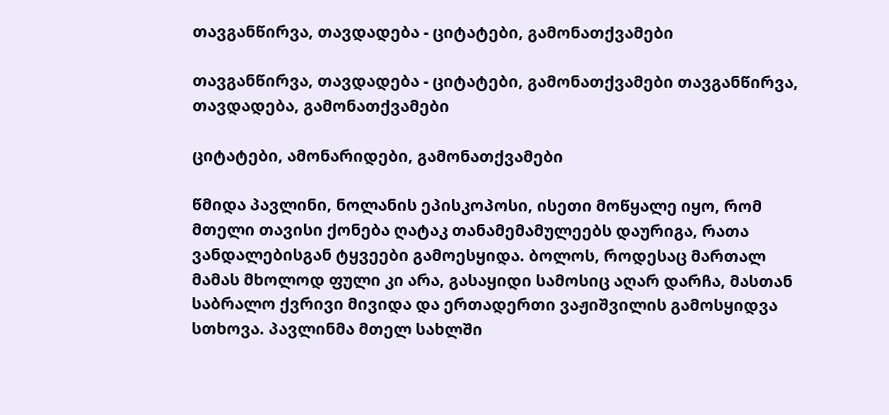თავგანწირვა, თავდადება - ციტატები, გამონათქვამები

თავგანწირვა, თავდადება - ციტატები, გამონათქვამები თავგანწირვა, თავდადება, გამონათქვამები

ციტატები, ამონარიდები, გამონათქვამები

წმიდა პავლინი, ნოლანის ეპისკოპოსი, ისეთი მოწყალე იყო, რომ მთელი თავისი ქონება ღატაკ თანამემამულეებს დაურიგა, რათა ვანდალებისგან ტყვეები გამოესყიდა. ბოლოს, როდესაც მართალ მამას მხოლოდ ფული კი არა, გასაყიდი სამოსიც აღარ დარჩა, მასთან საბრალო ქვრივი მივიდა და ერთადერთი ვაჟიშვილის გამოსყიდვა სთხოვა. პავლინმა მთელ სახლში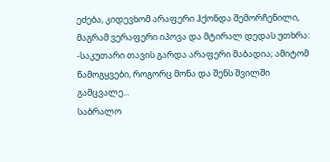ეძება, კიდევხომ არაფერი ჰქონდა შემორჩენილი, მაგრამ ვერაფერი იპოვა და მტირალ დედას უთხრა:
-საკუთარი თავის გარდა არაფერი მაბადია; ამიტომ წამოგყვები, როგორც მონა და შენს შვილში გამცვალე...
საბრალო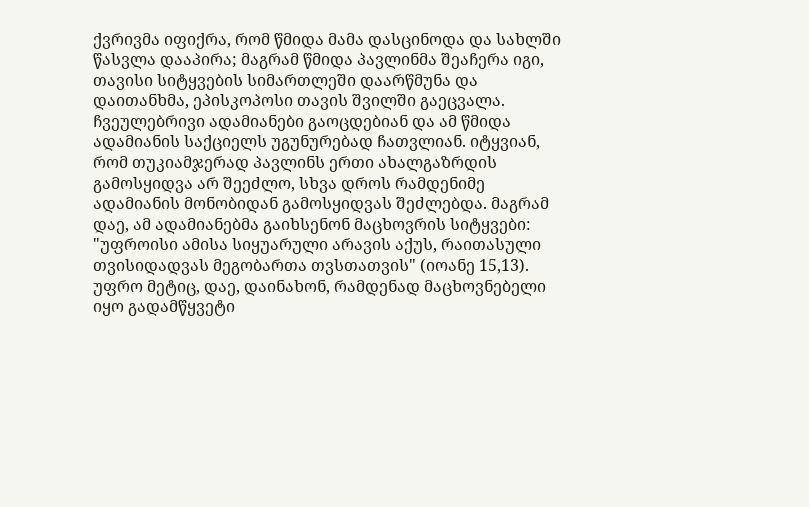ქვრივმა იფიქრა, რომ წმიდა მამა დასცინოდა და სახლში წასვლა დააპირა; მაგრამ წმიდა პავლინმა შეაჩერა იგი, თავისი სიტყვების სიმართლეში დაარწმუნა და დაითანხმა, ეპისკოპოსი თავის შვილში გაეცვალა.
ჩვეულებრივი ადამიანები გაოცდებიან და ამ წმიდა ადამიანის საქციელს უგუნურებად ჩათვლიან. იტყვიან, რომ თუკიამჯერად პავლინს ერთი ახალგაზრდის გამოსყიდვა არ შეეძლო, სხვა დროს რამდენიმე ადამიანის მონობიდან გამოსყიდვას შეძლებდა. მაგრამ დაე, ამ ადამიანებმა გაიხსენონ მაცხოვრის სიტყვები: "უფროისი ამისა სიყუარული არავის აქუს, რაითასული თვისიდადვას მეგობართა თვსთათვის" (იოანე 15,13). უფრო მეტიც, დაე, დაინახონ, რამდენად მაცხოვნებელი იყო გადამწყვეტი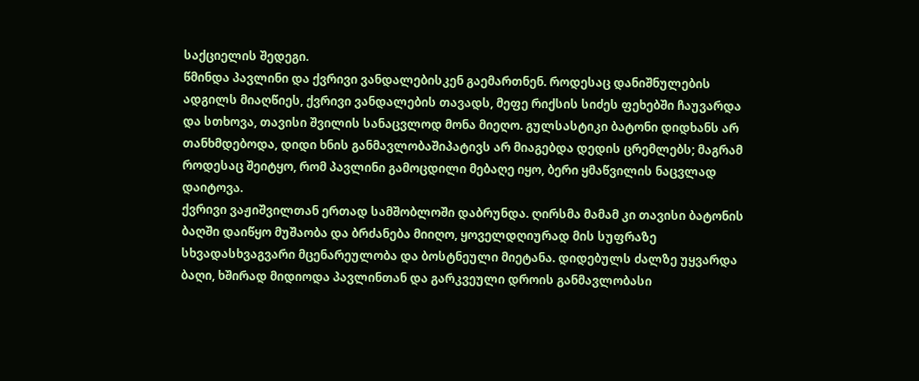საქციელის შედეგი.
წმინდა პავლინი და ქვრივი ვანდალებისკენ გაემართნენ. როდესაც დანიშნულების ადგილს მიაღწიეს, ქვრივი ვანდალების თავადს, მეფე რიქსის სიძეს ფეხებში ჩაუვარდა და სთხოვა, თავისი შვილის სანაცვლოდ მონა მიეღო. გულსასტიკი ბატონი დიდხანს არ თანხმდებოდა, დიდი ხნის განმავლობაშიპატივს არ მიაგებდა დედის ცრემლებს; მაგრამ როდესაც შეიტყო, რომ პავლინი გამოცდილი მებაღე იყო, ბერი ყმაწვილის ნაცვლად დაიტოვა.
ქვრივი ვაჟიშვილთან ერთად სამშობლოში დაბრუნდა. ღირსმა მამამ კი თავისი ბატონის ბაღში დაიწყო მუშაობა და ბრძანება მიიღო, ყოველდღიურად მის სუფრაზე სხვადასხვაგვარი მცენარეულობა და ბოსტნეული მიეტანა. დიდებულს ძალზე უყვარდა ბაღი, ხშირად მიდიოდა პავლინთან და გარკვეული დროის განმავლობასი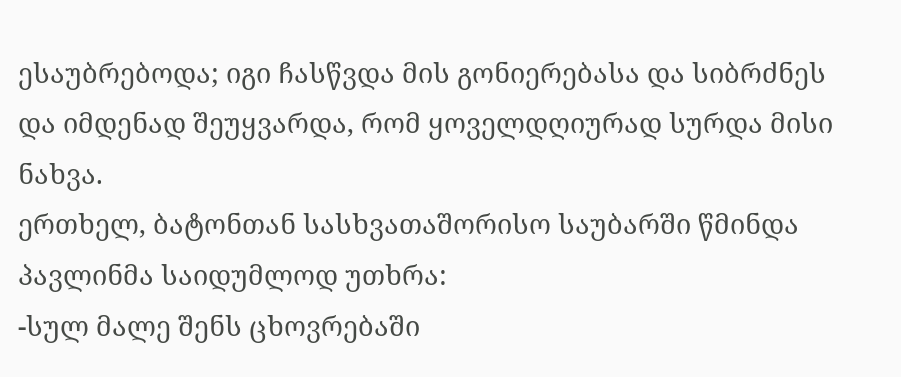ესაუბრებოდა; იგი ჩასწვდა მის გონიერებასა და სიბრძნეს და იმდენად შეუყვარდა, რომ ყოველდღიურად სურდა მისი ნახვა.
ერთხელ, ბატონთან სასხვათაშორისო საუბარში წმინდა პავლინმა საიდუმლოდ უთხრა:
-სულ მალე შენს ცხოვრებაში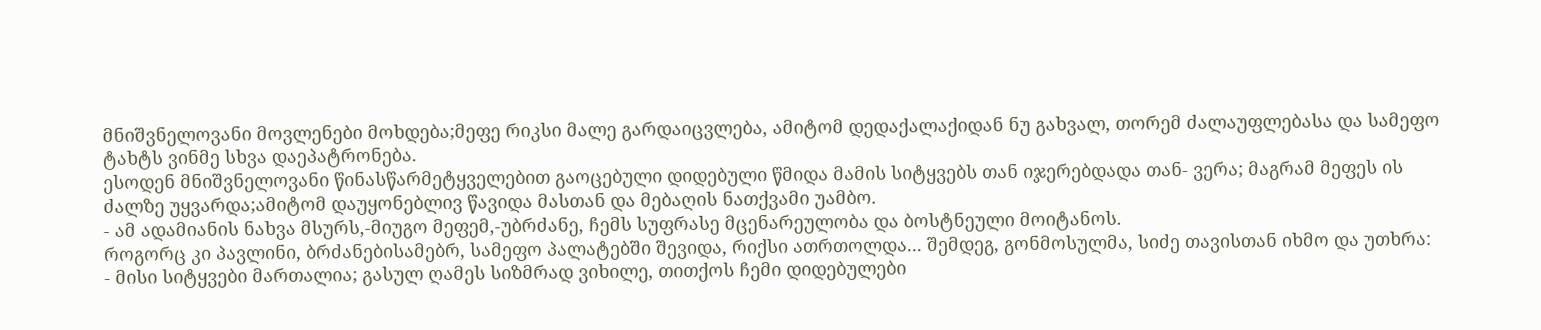მნიშვნელოვანი მოვლენები მოხდება;მეფე რიკსი მალე გარდაიცვლება, ამიტომ დედაქალაქიდან ნუ გახვალ, თორემ ძალაუფლებასა და სამეფო ტახტს ვინმე სხვა დაეპატრონება.
ესოდენ მნიშვნელოვანი წინასწარმეტყველებით გაოცებული დიდებული წმიდა მამის სიტყვებს თან იჯერებდადა თან- ვერა; მაგრამ მეფეს ის ძალზე უყვარდა;ამიტომ დაუყონებლივ წავიდა მასთან და მებაღის ნათქვამი უამბო.
- ამ ადამიანის ნახვა მსურს,-მიუგო მეფემ,-უბრძანე, ჩემს სუფრასე მცენარეულობა და ბოსტნეული მოიტანოს.
როგორც კი პავლინი, ბრძანებისამებრ, სამეფო პალატებში შევიდა, რიქსი ათრთოლდა... შემდეგ, გონმოსულმა, სიძე თავისთან იხმო და უთხრა:
- მისი სიტყვები მართალია; გასულ ღამეს სიზმრად ვიხილე, თითქოს ჩემი დიდებულები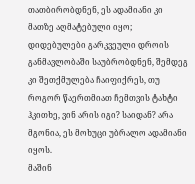თათბირობდნენ, ეს ადამიანი კი მათზე აღმატებული იყო; დიდებულები გარკვეული დროის განმავლობაში საუბრობდნენ, შემდეგ კი შეთქმულება ჩაიფიქრეს, თუ როგორ წაერთმიათ ჩემთვის ტახტი ჰკითხე, ვინ არის იგი? საიდან? არა მგონია, ეს მოხუცი უბრალო ადამიანი იყოს.
მაშინ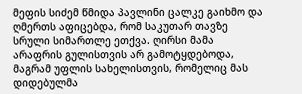მეფის სიძემ წმიდა პავლინი ცალკე გაიხმო და ღმერთს აფიცებდა, რომ საკუთარ თავზე სრული სიმართლე ეთქვა. ღირსი მამა არაფრის გულისთვის არ გამოტყდებოდა, მაგრამ უფლის სახელისთვის, რომელიც მას დიდებულმა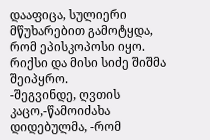დააფიცა, სულიერი მწუხარებით გამოტყდა, რომ ეპისკოპოსი იყო.
რიქსი და მისი სიძე შიშმა შეიპყრო.
-შეგვინდე, ღვთის კაცო,-წამოიძახა დიდებულმა, -რომ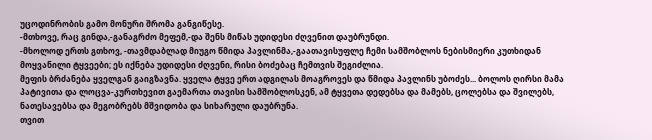უცოდინრობის გამო მონური შრომა განგიწესე.
-მთხოვე, რაც გინდა,-განაგრძო მეფემ,-და შენს მიწას უდიდესი ძღვენით დაუბრუნდი.
-მხოლოდ ერთს გთხოვ, -თავმდაბლად მიუგო წმიდა პავლინმა,-გაათავისუფლე ჩემი სამშობლოს ნებისმიერი კუთხიდან მოყვანილი ტყვეები; ეს იქნება უდიდესი ძღვენი, რისი ბოძებაც ჩემთვის შეგიძლია.
მეფის ბრძანება ყველგან გაიგზავნა. ყველა ტყვე ერთ ადგილას მოაგროვეს და წმიდა პავლინს უბოძეს... ბოლოს ღირსი მამა პატივითა და ლოცვა-კურთხევით გაემართა თავისი სამშობლოსკენ, ამ ტყვეთა დედებსა და მამებს, ცოლებსა და შვილებს, ნათესავებსა და მეგობრებს მშვიდობა და სიხარული დაუბრუნა.
თვით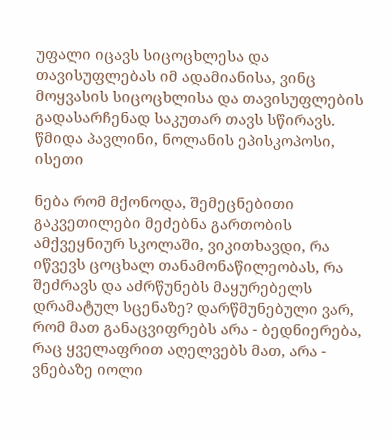უფალი იცავს სიცოცხლესა და თავისუფლებას იმ ადამიანისა, ვინც მოყვასის სიცოცხლისა და თავისუფლების გადასარჩენად საკუთარ თავს სწირავს. წმიდა პავლინი, ნოლანის ეპისკოპოსი, ისეთი

ნება რომ მქონოდა, შემეცნებითი გაკვეთილები მეძებნა გართობის ამქვეყნიურ სკოლაში, ვიკითხავდი, რა იწვევს ცოცხალ თანამონაწილეობას, რა შეძრავს და აძრწუნებს მაყურებელს დრამატულ სცენაზე? დარწმუნებული ვარ, რომ მათ განაცვიფრებს არა - ბედნიერება, რაც ყველაფრით აღელვებს მათ, არა - ვნებაზე იოლი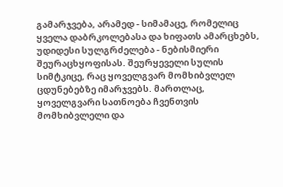გამარჯვება, არამედ - სიმამაცე, რომელიც ყველა დაბრკოლებასა და ხიფათს ამარცხებს, უდიდესი სულგრძელება - ნებისმიერი შეურაცხყოფისას. შეურყეველი სულის სიმტკიცე, რაც ყოველგვარ მომხიბვლელ ცდუნებებზე იმარჯვებს. მართლაც, ყოველგვარი სათნოება ჩვენთვის მომხიბვლელი და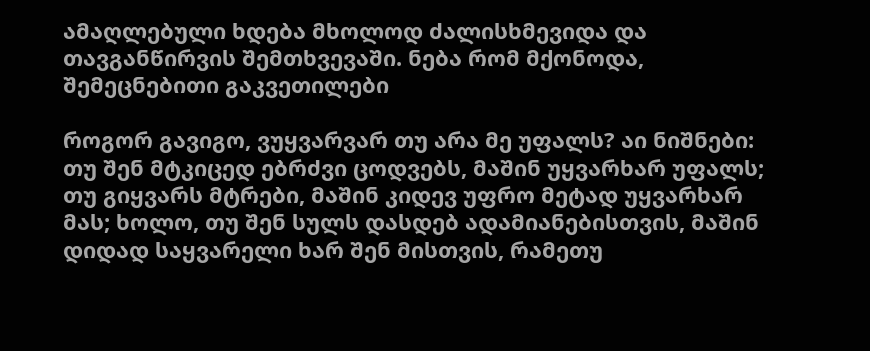ამაღლებული ხდება მხოლოდ ძალისხმევიდა და თავგანწირვის შემთხვევაში. ნება რომ მქონოდა, შემეცნებითი გაკვეთილები

როგორ გავიგო, ვუყვარვარ თუ არა მე უფალს? აი ნიშნები: თუ შენ მტკიცედ ებრძვი ცოდვებს, მაშინ უყვარხარ უფალს; თუ გიყვარს მტრები, მაშინ კიდევ უფრო მეტად უყვარხარ მას; ხოლო, თუ შენ სულს დასდებ ადამიანებისთვის, მაშინ დიდად საყვარელი ხარ შენ მისთვის, რამეთუ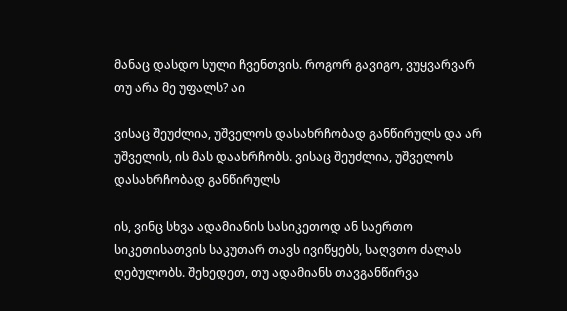მანაც დასდო სული ჩვენთვის. როგორ გავიგო, ვუყვარვარ თუ არა მე უფალს? აი

ვისაც შეუძლია, უშველოს დასახრჩობად განწირულს და არ უშველის, ის მას დაახრჩობს. ვისაც შეუძლია, უშველოს დასახრჩობად განწირულს

ის, ვინც სხვა ადამიანის სასიკეთოდ ან საერთო სიკეთისათვის საკუთარ თავს ივიწყებს, საღვთო ძალას ღებულობს. შეხედეთ, თუ ადამიანს თავგანწირვა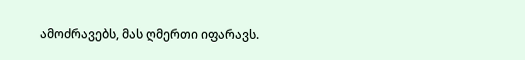ამოძრავებს, მას ღმერთი იფარავს.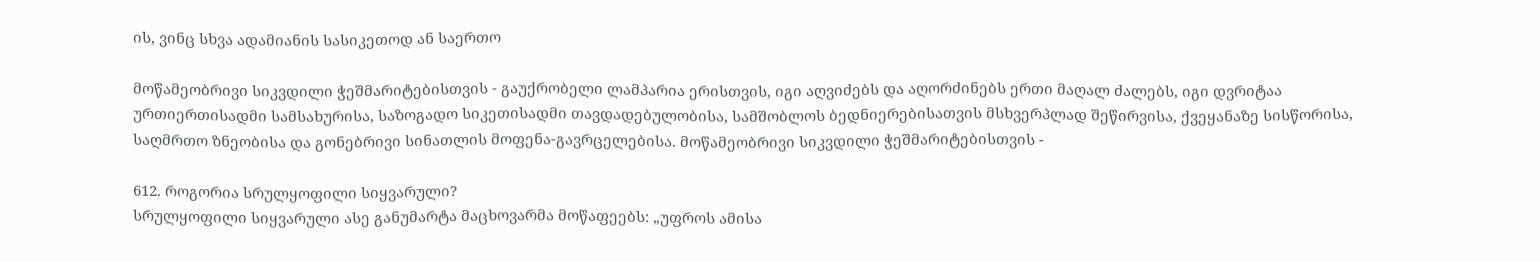ის, ვინც სხვა ადამიანის სასიკეთოდ ან საერთო

მოწამეობრივი სიკვდილი ჭეშმარიტებისთვის - გაუქრობელი ლამპარია ერისთვის, იგი აღვიძებს და აღორძინებს ერთი მაღალ ძალებს, იგი დვრიტაა ურთიერთისადმი სამსახურისა, საზოგადო სიკეთისადმი თავდადებულობისა, სამშობლოს ბედნიერებისათვის მსხვერპლად შეწირვისა, ქვეყანაზე სისწორისა, საღმრთო ზნეობისა და გონებრივი სინათლის მოფენა-გავრცელებისა. მოწამეობრივი სიკვდილი ჭეშმარიტებისთვის -

612. როგორია სრულყოფილი სიყვარული?
სრულყოფილი სიყვარული ასე განუმარტა მაცხოვარმა მოწაფეებს: „უფროს ამისა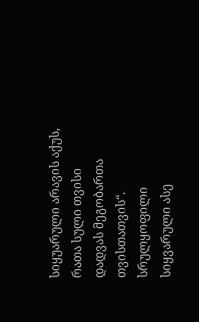სიყუარული არავის აქუს, რათა სული თვისი დადვას მეგობართა თვისთათვის“.
სრულყოფილი სიყვარული ასე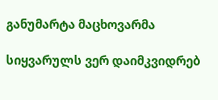განუმარტა მაცხოვარმა

სიყვარულს ვერ დაიმკვიდრებ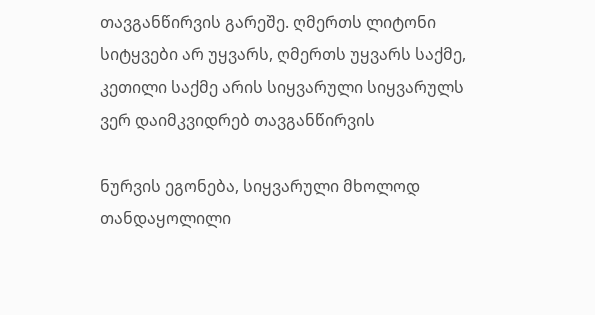თავგანწირვის გარეშე. ღმერთს ლიტონი სიტყვები არ უყვარს, ღმერთს უყვარს საქმე, კეთილი საქმე არის სიყვარული სიყვარულს ვერ დაიმკვიდრებ თავგანწირვის

ნურვის ეგონება, სიყვარული მხოლოდ თანდაყოლილი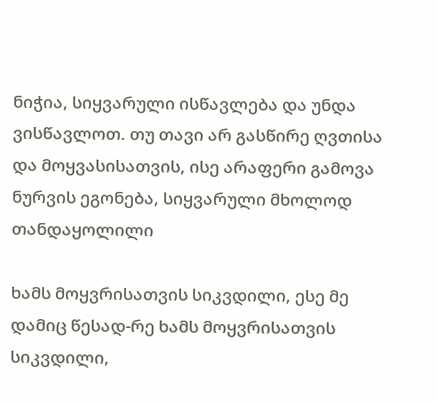ნიჭია, სიყვარული ისწავლება და უნდა ვისწავლოთ. თუ თავი არ გასწირე ღვთისა და მოყვასისათვის, ისე არაფერი გამოვა ნურვის ეგონება, სიყვარული მხოლოდ თანდაყოლილი

ხამს მოყვრისათვის სიკვდილი, ესე მე დამიც წესად-რე ხამს მოყვრისათვის სიკვდილი,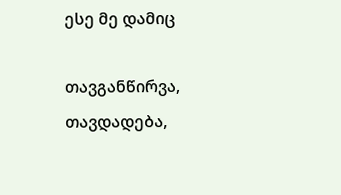ესე მე დამიც

თავგანწირვა, თავდადება,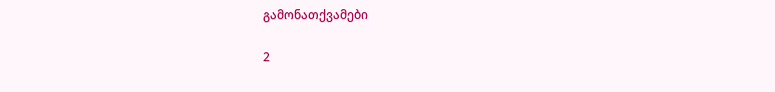გამონათქვამები

2